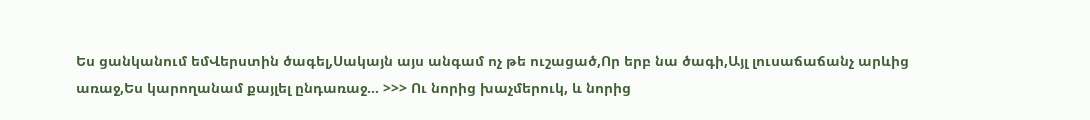Ես ցանկանում եմՎերստին ծագել,Սակայն այս անգամ ոչ թե ուշացած,Որ երբ նա ծագի,Այլ լուսաճաճանչ արևից առաջ,Ես կարողանամ քայլել ընդառաջ… >>> Ու նորից խաչմերուկ, և նորից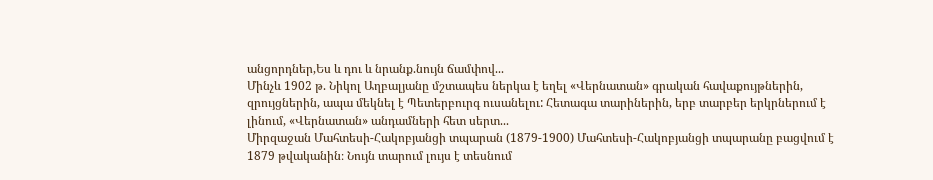անցորդներ,Ես և դու և նրանք.նույն ճամփով...
Մինչև 1902 թ. Նիկոլ Աղբալյանը մշտապես ներկա է եղել «Վերնատան» գրական հավաքույթներին, զրույցներին, ապա մեկնել է Պետերբուրգ ուսանելու: Հետագա տարիներին, երբ տարբեր երկրներում է լինում, «Վերնատան» անդամների հետ սերտ...
Միրզաջան Մահտեսի-Հակոբյանցի տպարան (1879-1900) Մահտեսի-Հակոբյանցի տպարանը բացվում է 1879 թվականին։ Նույն տարում լույս է տեսնում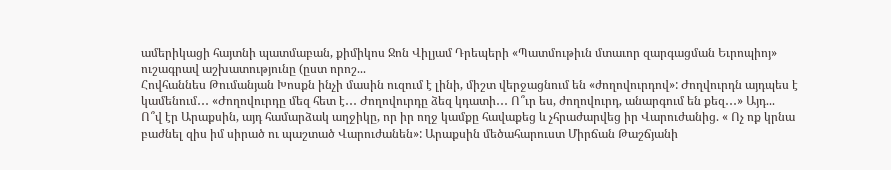ամերիկացի հայտնի պատմաբան, քիմիկոս Ջոն Վիլյամ Դրեպերի «Պատմութիւն մտաւոր զարգացման Եւրոպիոյ» ուշագրավ աշխատությունը (ըստ որոշ...
Հովհաննես Թումանյան Խոսքն ինչի մասին ուզում է լինի, միշտ վերջացնում են «ժողովուրդով»: Ժողվուրդն այդպես է կամենում․․․ «Ժողովուրդը մեզ հետ է․․․ Ժողովուրդը ձեզ կդատի․․․ Ո՞ւր ես, ժողովուրդ, անարգում են քեզ․․․» Այդ...
Ո՞վ էր Արաքսին, այդ համարձակ աղջիկը, որ իր ողջ կամքը հավաքեց և չհրաժարվեց իր Վարուժանից. « Ոչ ոք կրնա բաժնել զիս իմ սիրած ու պաշտած Վարուժանեն»: Արաքսին մեծահարուստ Միրճան Թաշճյանի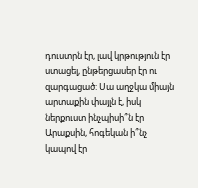դուստրն էր, լավ կրթություն էր ստացել, ընթերցասեր էր ու զարգացած: Սա աղջկա միայն արտաքին փայլն է, իսկ ներքուստ ինչպիսի՞ն էր Արաքսին, հոգեկան ի՞նչ կապով էր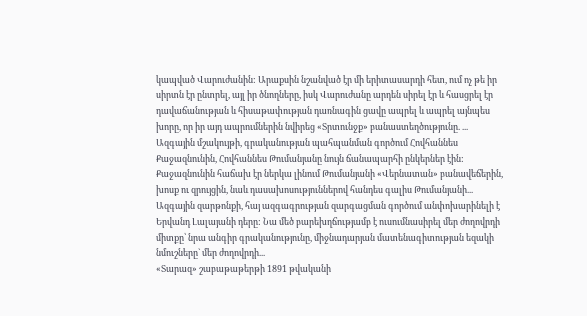կապված Վարուժանին: Արաքսին նշանված էր մի երիտասարդի հետ, ում ոչ թե իր սիրտն էր ընտրել, այլ իր ծնողները, իսկ Վարուժանը արդեն սիրել էր և հասցրել էր դավաճանության և հիսաթափության դառնագին ցավը ապրել և ապրել այնպես խորը, որ իր այդ ապրումներին նվիրեց «Տրտունջք» բանաստեղծությունը. ...
Ազգային մշակույթի, գրականության պահպանման գործում Հովհաննես Քաջազնունին, Հովհաննես Թումանյանը նույն ճանապարհի ընկերներ էին: Քաջազնունին հաճախ էր ներկա լինում Թումանյանի «Վերնատան» բանավեճերին, խոսք ու զրույցին, նաև դասախոսություններով հանդես գալիս Թումանյանի...
Ազգային զարթոնքի, հայ ազգագրության զարգացման գործում անփոխարինելի է Երվանդ Լալայանի դերը: Նա մեծ բարեխղճությամբ է ուսումնասիրել մեր ժողովրդի միտքը՝ նրա անգիր գրականությունը, միջնադարյան մատենագիտության եզակի նմուշները` մեր ժողովրդի...
«Տարազ» շաբաթաթերթի 1891 թվականի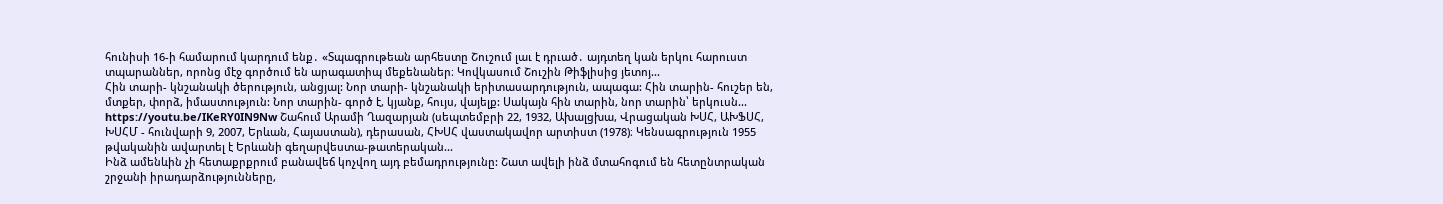հունիսի 16-ի համարում կարդում ենք․ «Տպագրութեան արհեստը Շուշում լաւ է դրւած․ այդտեղ կան երկու հարուստ տպարաններ, որոնց մէջ գործում են արագատիպ մեքենաներ։ Կովկասում Շուշին Թիֆլիսից յետոյ...
Հին տարի- կնշանակի ծերություն, անցյալ: Նոր տարի- կնշանակի երիտասարդություն, ապագա: Հին տարին- հուշեր են, մտքեր, փորձ, իմաստություն: Նոր տարին- գործ է, կյանք, հույս, վայելք: Սակայն հին տարին, նոր տարին՝ երկուսն...
https://youtu.be/IKeRY0IN9Nw Շահում Արամի Ղազարյան (սեպտեմբրի 22, 1932, Ախալցխա, Վրացական ԽՍՀ, ԱԽՖՍՀ, ԽՍՀՄ - հունվարի 9, 2007, Երևան, Հայաստան), դերասան, ՀԽՍՀ վաստակավոր արտիստ (1978)։ Կենսագրություն 1955 թվականին ավարտել է Երևանի գեղարվեստա-թատերական...
Ինձ ամենևին չի հետաքրքրում բանավեճ կոչվող այդ բեմադրությունը: Շատ ավելի ինձ մտահոգում են հետընտրական շրջանի իրադարձությունները,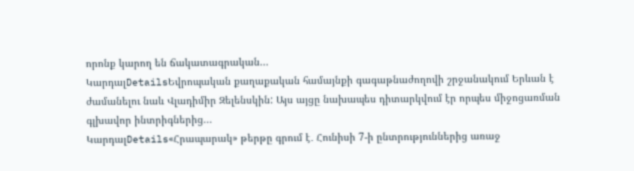որոնք կարող են ճակատագրական...
ԿարդալDetailsԵվրոպական քաղաքական համայնքի գագաթնաժողովի շրջանակում Երևան է ժամանելու նաև Վլադիմիր Զելենսկին: Այս այցը նախապես դիտարկվում էր որպես միջոցառման գլխավոր ինտրիգներից...
ԿարդալDetails«Հրապարակ» թերթը գրում է․ Հունիսի 7-ի ընտրություններից առաջ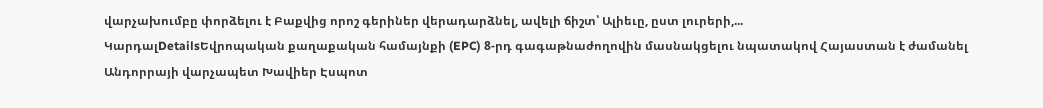վարչախումբը փորձելու է Բաքվից որոշ գերիներ վերադարձնել, ավելի ճիշտ՝ Ալիեւը, ըստ լուրերի,...
ԿարդալDetailsԵվրոպական քաղաքական համայնքի (EPC) 8-րդ գագաթնաժողովին մասնակցելու նպատակով Հայաստան է ժամանել Անդորրայի վարչապետ Խավիեր Էսպոտ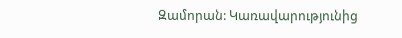Զամորան: Կառավարությունից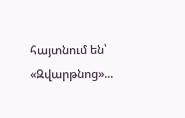հայտնում են՝ «Զվարթնոց»...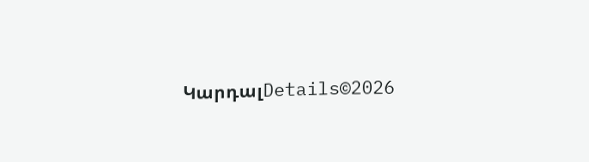ԿարդալDetails©2026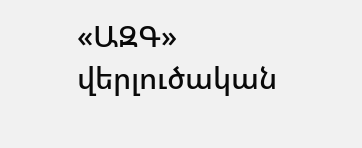«ԱԶԳ» վերլուծական